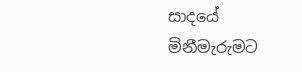සාදයේ මිනීමැරුමට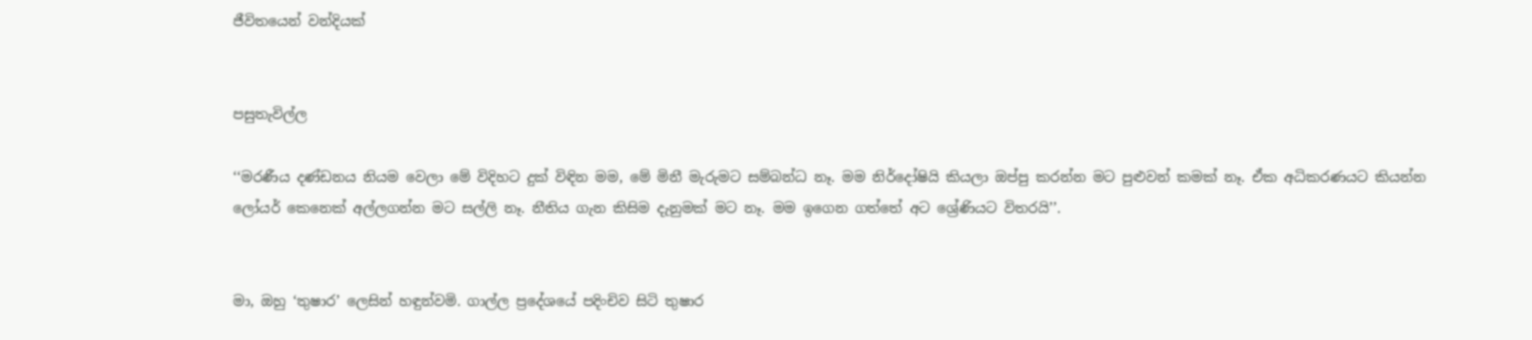ජීවිතයෙන් වන්දියක්


පසුතැවිල්ල

‘‘මරණීය දණ්ඩනය නියම වෙලා මේ විදිහට දුක් විඳින මම, මේ මිනී මැරුමට සම්බන්ධ නෑ. මම නිර්දෝෂියි කියලා ඔප්පු කරන්න මට පුළුවන් කමක් නෑ. ඒක අධිකරණයට කියන්න ලෝයර් කෙනෙක් අල්ලගන්න මට සල්ලි නෑ. නීතිය ගැන කිසිම දැනුමක් මට නෑ. මම ඉගෙන ගත්තේ අට ශ්‍රේණියට විතරයි’’.


මා, ඔහු ‘තුෂාර’ ලෙසින් හඳුන්වමි. ගාල්ල ප්‍රදේශයේ පදිංචිව සිටි තුෂාර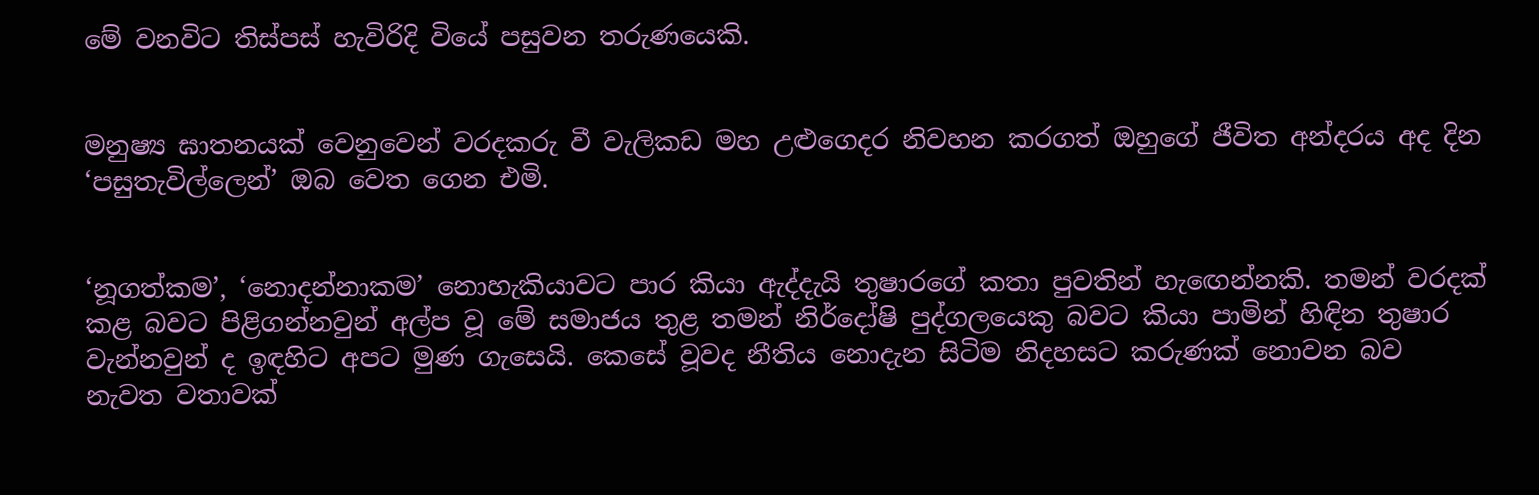මේ වනවිට තිස්පස් හැවිරිදි වියේ පසුවන තරුණයෙකි.


මනුෂ්‍ය ඝාතනයක් වෙනුවෙන් වරදකරු වී වැලිකඩ මහ උළුගෙදර නිවහන කරගත් ඔහුගේ ජීවිත අන්දරය අද දින ‘පසුතැවිල්ලෙන්’ ඔබ වෙත ගෙන එමි.


‘නූගත්කම’, ‘නොදන්නාකම’ නොහැකියාවට පාර කියා ඇද්දැයි තුෂාරගේ කතා පුවතින් හැඟෙන්නකි. තමන් වරදක් කළ බවට පිළිගන්නවුන් අල්ප වූ මේ සමාජය තුළ තමන් නිර්දෝෂි පුද්ගලයෙකු බවට කියා පාමින් හිඳින තුෂාර වැන්නවුන් ද ඉඳහිට අපට මුණ ගැසෙයි. කෙසේ වූවද නීතිය නොදැන සිටිම නිදහසට කරුණක් නොවන බව නැවත වතාවක්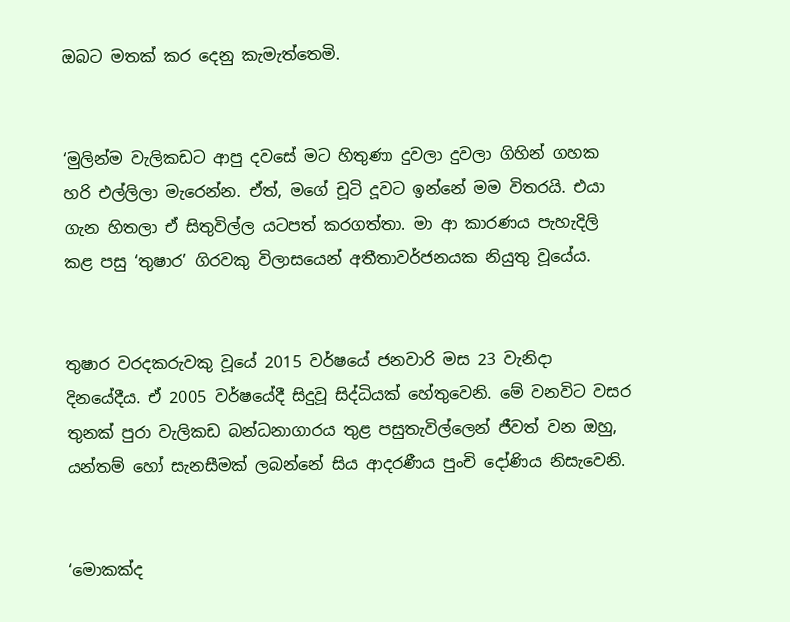ඔබට මතක් කර දෙනු කැමැත්තෙමි.


‘මුලින්ම වැලිකඩට ආපු දවසේ මට හිතුණා දුවලා දුවලා ගිහින් ගහක හරි එල්ලිලා මැරෙන්න. ඒත්, මගේ චූටි දූවට ඉන්නේ මම විතරයි. එයා ගැන හිතලා ඒ සිතුවිල්ල යටපත් කරගත්තා. මා ආ කාරණය පැහැදිලි කළ පසු ‘තුෂාර’ ගිරවකු විලාසයෙන් අතීතාවර්ජනයක නියුතු වූයේය.


තුෂාර වරදකරුවකු වූයේ 2015 වර්ෂයේ ජනවාරි මස 23 වැනිදා දිනයේදීය. ඒ 2005 වර්ෂයේදී සිදුවූ සිද්ධියක් හේතුවෙනි. මේ වනවිට වසර තුනක් පුරා වැලිකඩ බන්ධනාගාරය තුළ පසුතැවිල්ලෙන් ජීවත් වන ඔහු, යන්තම් හෝ සැනසීමක් ලබන්නේ සිය ආදරණීය පුංචි දෝණිය නිසැවෙනි.


‘මොකක්ද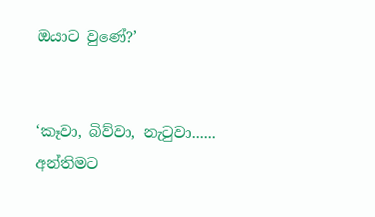ඔයාට වුණේ‍?’


‘කෑවා, බිව්වා, නැටුවා...... අන්තිමට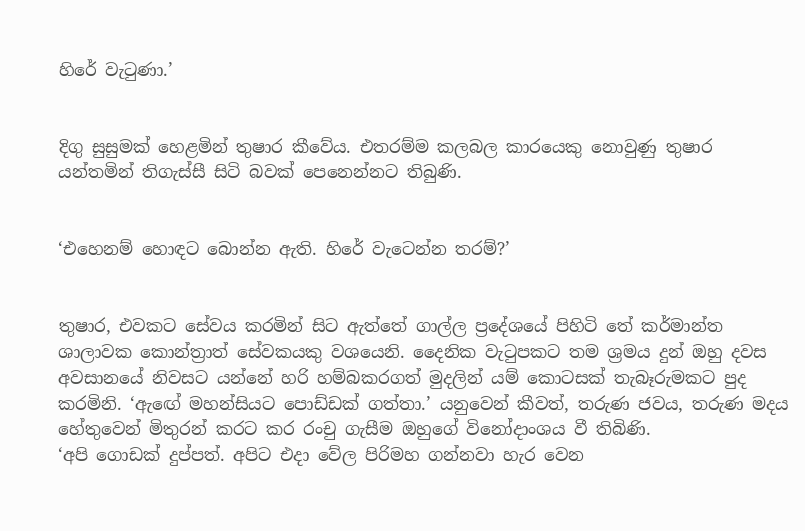හිරේ වැටුණා.’


දිගු සුසුමක් හෙළමින් තුෂාර කීවේය. එතරම්ම කලබල කාරයෙකු නොවුණු තුෂාර යන්තමින් තිගැස්සී සිටි බවක් පෙනෙන්නට තිබුණි.


‘එහෙනම් හොඳට බොන්න ඇති. හිරේ වැටෙන්න තරම්?’


තුෂාර, එවකට සේවය කරමින් සිට ඇත්තේ ගාල්ල ප්‍රදේශයේ පිහිටි තේ කර්මාන්ත ශාලාවක කොන්ත්‍රාත් සේවකයකු වශයෙනි. දෛනික වැටුපකට තම ශ්‍රමය දුන් ඔහු දවස අවසානයේ නිවසට යන්නේ හරි හම්බකරගත් මුදලින් යම් කොටසක් තැබෑරුමකට පුද කරමිනි. ‘ඇඟේ මහන්සියට පොඩ්ඩක් ගත්තා.’ යනුවෙන් කීවත්, තරුණ ජවය, තරුණ මදය හේතුවෙන් මිතුරන් කරට කර රංචු ගැසීම ඔහුගේ විනෝදාංශය වී තිබිණි.
‘අපි ගොඩක් දුප්පත්. අපිට එදා වේල පිරිමහ ගන්නවා හැර වෙන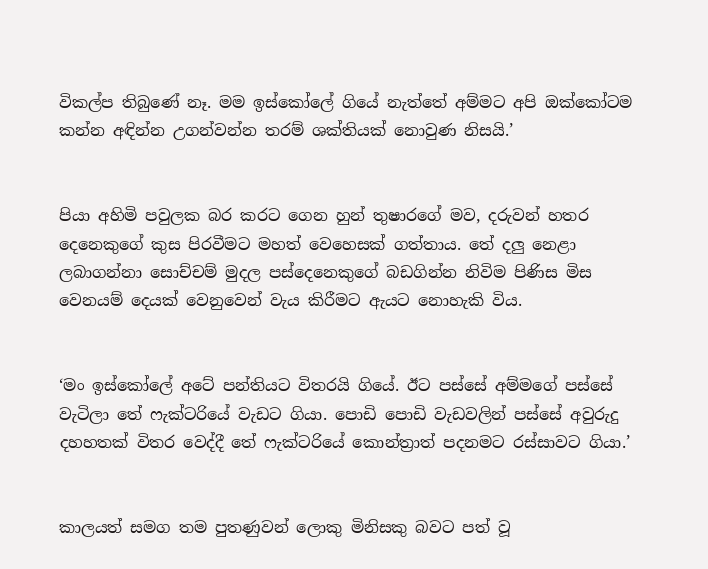විකල්ප තිබුණේ නෑ. මම ඉස්කෝලේ ගියේ නැත්තේ අම්මට අපි ඔක්කෝටම කන්න අඳින්න උගන්වන්න තරම් ශක්තියක් නොවුණ නිසයි.’


පියා අහිමි පවුලක බර කරට ගෙන හුන් තුෂාරගේ මව, දරුවන් හතර දෙනෙකුගේ කුස පිරවීමට මහත් වෙහෙසක් ගත්තාය. තේ දලු නෙළා ලබාගන්නා සොච්චම් මුදල පස්දෙනෙකුගේ බඩගින්න නිවිම පිණිස මිස වෙනයම් දෙයක් වෙනුවෙන් වැය කිරීමට ඇයට නොහැකි විය.


‘මං ඉස්කෝලේ අටේ පන්තියට විතරයි ගියේ. ඊට පස්සේ අම්මගේ පස්සේ වැටිලා තේ ෆැක්ටරියේ වැඩට ගියා. පොඩි පොඩි වැඩවලින් පස්සේ අවුරුදු දහහතක් විතර වෙද්දී තේ ෆැක්ටරියේ කොන්ත්‍රාත් පදනමට රස්සාවට ගියා.’


කාලයත් සමග තම පුතණුවන් ලොකු මිනිසකු බවට පත් වූ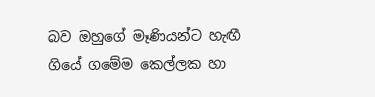බව ඔහුගේ මෑණියන්ට හැඟී ගියේ ගමේම කෙල්ලක හා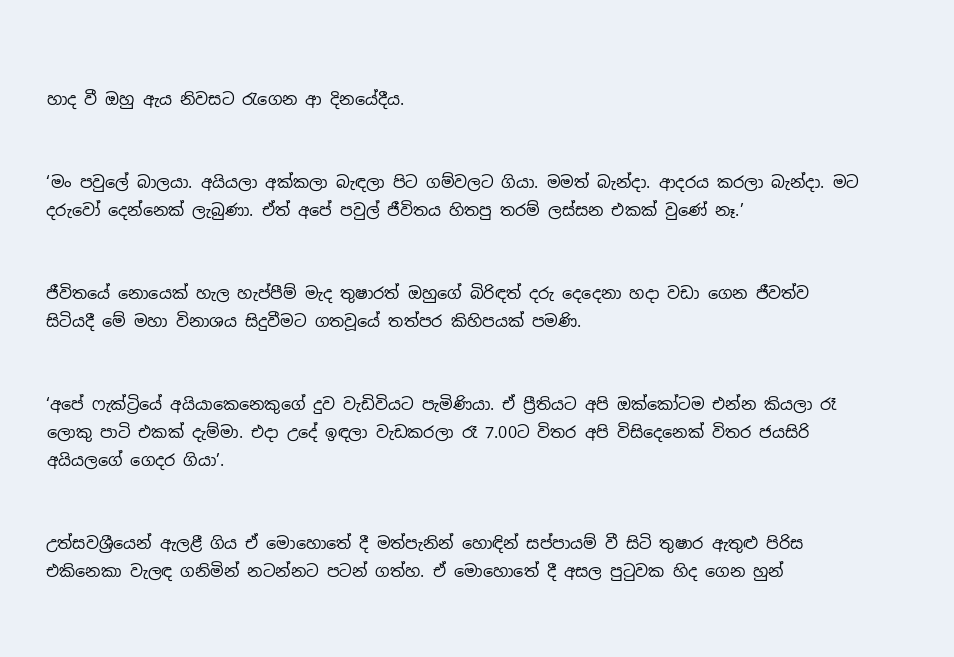හාද වී ඔහු ඇය නිවසට රැගෙන ආ දිනයේදීය.


‘මං පවුලේ බාලයා. අයියලා අක්කලා බැඳලා පිට ගම්වලට ගියා. මමත් බැන්දා. ආදරය කරලා බැන්දා. මට දරුවෝ දෙන්නෙක් ලැබුණා. ඒත් අපේ පවුල් ජීවිතය හිතපු තරම් ලස්සන එකක් වුණේ නෑ.’


ජීවිතයේ නොයෙක් හැල හැප්පීම් මැද තුෂාරත් ඔහුගේ බිරිඳත් දරු දෙදෙනා හදා වඩා ගෙන ජීවත්ව සිටියදී මේ මහා විනාශය සිදුවීමට ගතවූයේ තත්පර කිහිපයක් පමණි.


‘අපේ ෆැක්ට්‍රියේ අයියාකෙනෙකුගේ දුව වැඩිවියට පැමිණියා. ඒ ප්‍රීතියට අපි ඔක්කෝටම එන්න කියලා රෑ ලොකු පාටි එකක් දැම්මා. එදා උදේ ඉඳලා වැඩකරලා රෑ 7.00ට විතර අපි විසිදෙනෙක් විතර ජයසිරි අයියලගේ ගෙදර ගියා’.


උත්සවශ්‍රීයෙන් ඇලළී ගිය ඒ මොහොතේ දී මත්පැනින් හොඳින් සප්පායම් වී සිටි තුෂාර ඇතුළු පිරිස එකිනෙකා වැලඳ ගනිමින් නටන්නට පටන් ගත්හ. ඒ මොහොතේ දී අසල පුටුවක හිද ගෙන හුන්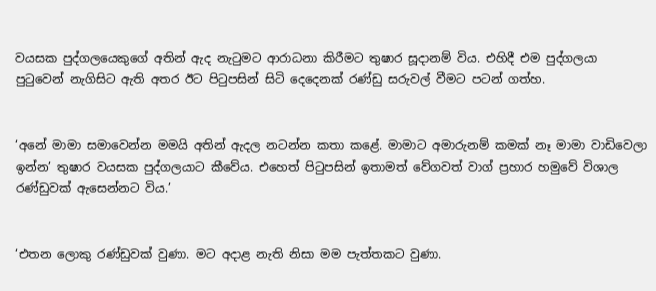වයසක පුද්ගලයෙකුගේ අතින් ඇද නැටුමට ආරාධනා කිරීමට තුෂාර සූදානම් විය. එහිදී එම පුද්ගලයා පුටුවෙන් නැගිසිට ඇති අතර ඊට පිටුපසින් සිටි දෙදෙනක් රණ්ඩු සරුවල් වීමට පටන් ගත්හ.


‘අනේ මාමා සමාවෙන්න මමයි අතින් ඇදල නටන්න කතා කළේ. මාමාට අමාරුනම් කමක් නෑ මාමා වාඩිවෙලා ඉන්න’ තුෂාර වයසක පුද්ගලයාට කීවේය. එහෙත් පිටුපසින් ඉතාමත් වේගවත් වාග් ප්‍රහාර හමුවේ විශාල රණ්ඩුවක් ඇසෙන්නට විය.’


‘එතන ලොකු රණ්ඩුවක් වුණා. මට අදාළ නැති නිසා මම පැත්තකට වුණා.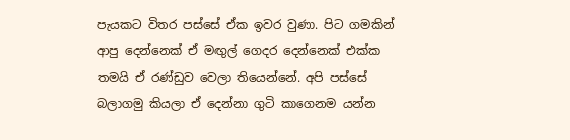පැයකට විතර පස්සේ ඒක ඉවර වුණා. පිට ගමකින් ආපු දෙන්නෙක් ඒ මඟුල් ගෙදර දෙන්නෙක් එක්ක තමයි ඒ රණ්ඩුව වෙලා තියෙන්නේ. අපි පස්සේ බලාගමු කියලා ඒ දෙන්නා ගුටි කාගෙනම යන්න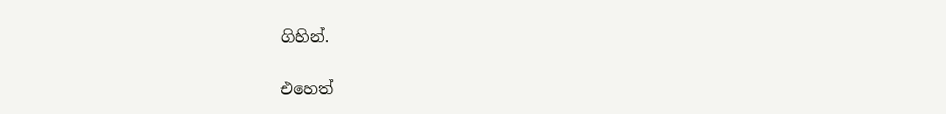ගිහින්.


එහෙත්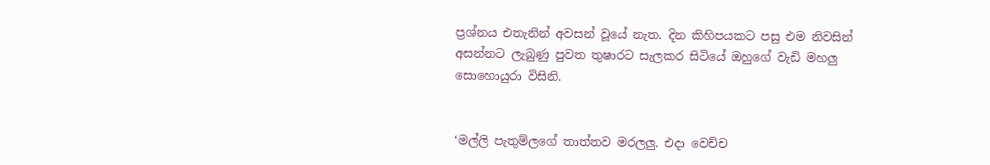ප්‍රශ්නය එතැනින් අවසන් වූයේ නැත. දින කිහිපයකට පසු එම නිවසින් අසන්නට ලැබුණු පුවත තුෂාරට සැලකර සිටියේ ඔහුගේ වැඩි මහලු සොහොයුරා විසිනි.


‘මල්ලි පැතුම්ලගේ තාත්තව මරලලු. එදා වෙච්ච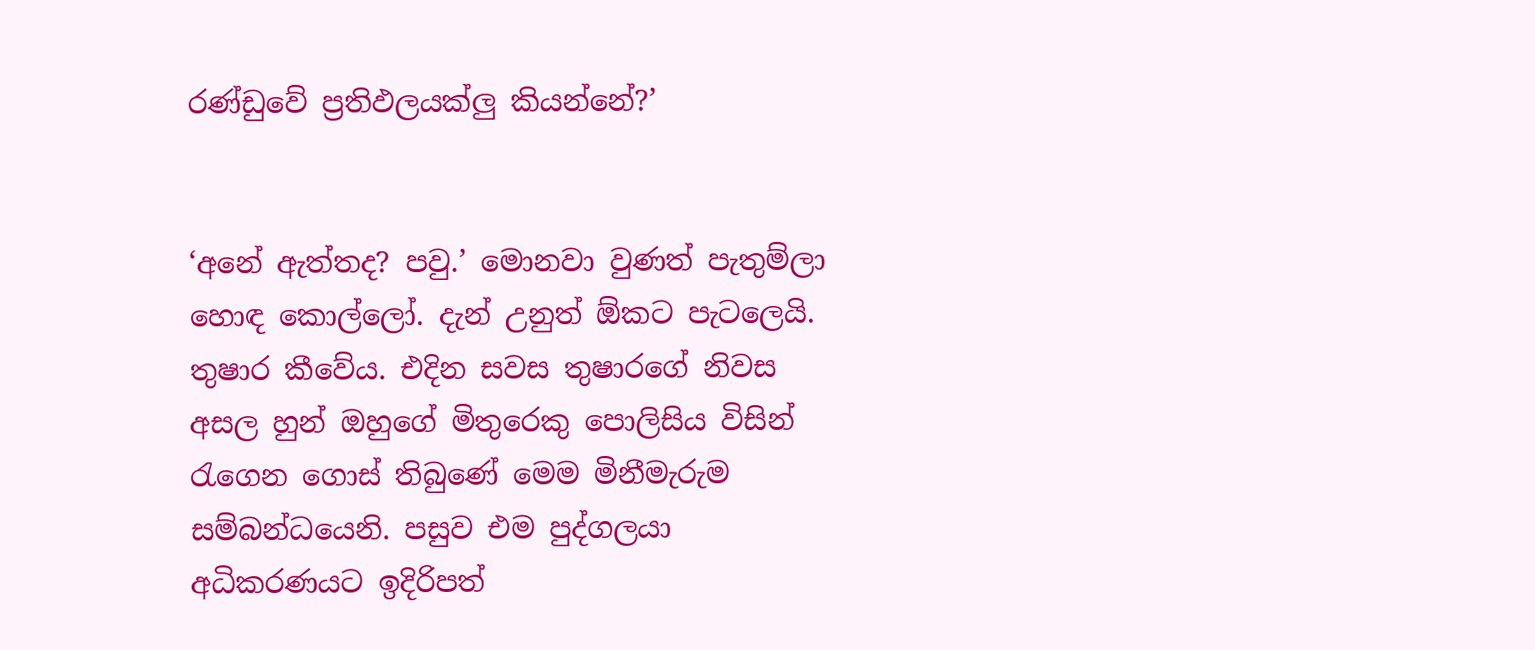රණ්ඩුවේ ප්‍රතිඵලයක්ලු කියන්නේ?’


‘අනේ ඇත්තද? පවු.’ මොනවා වුණත් පැතුම්ලා හොඳ කොල්ලෝ. දැන් උනුත් ඕකට පැටලෙයි. තුෂාර කීවේය. එදින සවස තුෂාරගේ නිවස අසල හුන් ඔහුගේ මිතුරෙකු පොලිසිය විසින් රැගෙන ගොස් තිබුණේ මෙම මිනීමැරුම සම්බන්ධයෙනි. පසුව එම පුද්ගලයා අධිකරණයට ඉදිරිපත්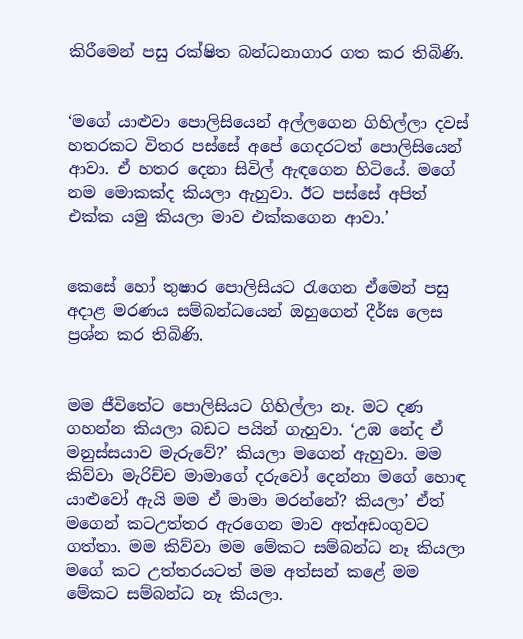කිරීමෙන් පසු රක්ෂිත බන්ධනාගාර ගත කර තිබිණි.


‘මගේ යාළුවා පොලිසියෙන් අල්ලගෙන ගිහිල්ලා දවස් හතරකට විතර පස්සේ අපේ ගෙදරටත් පොලිසියෙන් ආවා. ඒ හතර දෙනා සිවිල් ඇඳගෙන හිටියේ. මගේ නම මොකක්ද කියලා ඇහුවා. ඊට පස්සේ අපිත් එක්ක යමු කියලා මාව එක්කගෙන ආවා.’


කෙසේ හෝ තුෂාර පොලිසියට රැගෙන ඒමෙන් පසු අදාළ මරණය සම්බන්ධයෙන් ඔහුගෙන් දීර්ඝ ලෙස ප්‍රශ්න කර තිබිණි.


මම ජීවිතේට පොලිසියට ගිහිල්ලා නෑ. මට දණ ගහන්න කියලා බඩට පයින් ගැහුවා. ‘උඹ නේද ඒ මනුස්සයාව මැරුවේ?’ කියලා මගෙන් ඇහුවා. මම කිව්වා මැරිච්ච මාමාගේ දරුවෝ දෙන්නා මගේ හොඳ යාළුවෝ ඇයි මම ඒ මාමා මරන්නේ? කියලා’ ඒත් මගෙන් කටඋත්තර ඇරගෙන මාව අත්අඩංගුවට ගත්තා. මම කිව්වා මම මේකට සම්බන්ධ නෑ කියලා මගේ කට උත්තරයටත් මම අත්සන් කළේ මම මේකට සම්බන්ධ නෑ කියලා.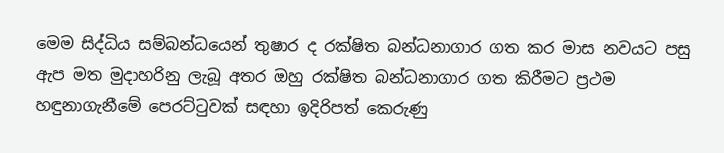මෙම සිද්ධිය සම්බන්ධයෙන් තුෂාර ද රක්ෂිත බන්ධනාගාර ගත කර මාස නවයට පසු ඇප මත මුදාහරිනු ලැබූ අතර ඔහු රක්ෂිත බන්ධනාගාර ගත කිරීමට ප්‍රථම හඳුනාගැනීමේ පෙරට්ටුවක් සඳහා ඉදිරිපත් කෙරුණු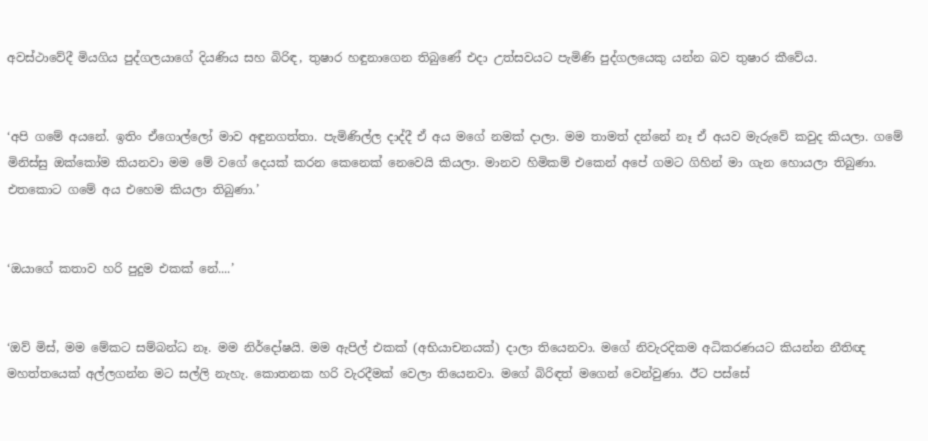අවස්ථාවේදී මියගිය පුද්ගලයාගේ දියණිය සහ බිරිඳ, තුෂාර හඳුනාගෙන තිබුණේ‍ එදා උත්සවයට පැමිණි පුද්ගලයෙකු යන්න බව තුෂාර කීවේය.


‘අපි ගමේ අයනේ. ඉතිං ඒගොල්ලෝ මාව අඳුනගත්තා. පැමිණිල්ල දාද්දී ඒ අය මගේ නමක් දාලා. මම තාමත් දන්නේ නෑ ඒ අයව මැරුවේ කවුද කියලා. ගමේ මිනිස්සු ඔක්කෝම කියනවා මම මේ වගේ දෙයක් කරන කෙනෙක් නෙවෙයි කියලා. මානව හිමිකම් එකෙන් අපේ ගමට ගිහින් මා ගැන හොයලා තිබුණා. එතකොට ගමේ අය එහෙම කියලා තිබුණා.’


‘ඔයාගේ කතාව හරි පුදුම එකක් නේ....’


‘ඔව් මිස්, මම මේකට සම්බන්ධ නෑ. මම නිර්දෝෂයි. මම ඇපිල් එකක් (අභියාචනයක්) දාලා තියෙනවා. මගේ නිවැරදිකම අධිකරණයට කියන්න නීතිඥ මහත්තයෙක් අල්ලගන්න මට සල්ලි නැහැ. කොතනක හරි වැරදීමක් වෙලා තියෙනවා. මගේ බිරිඳත් මගෙන් වෙන්වුණා. ඊට පස්සේ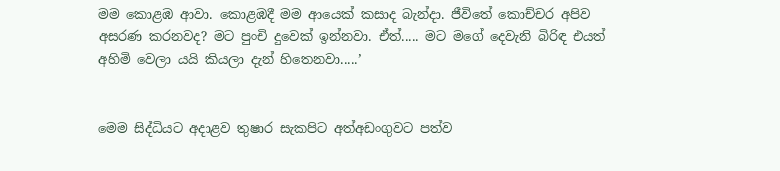මම කොළඹ ආවා. කොළඹදී මම ආයෙක් කසාද බැන්දා. ජීවිතේ කොච්චර අපිව අසරණ කරනවද? මට පුංචි දුවෙක් ඉන්නවා. ඒත්..... මට මගේ දෙවැනි බිරිඳ එයත් අහිමි වෙලා යයි කියලා දැන් හිතෙනවා.....’


මෙම සිද්ධියට අදාළව තුෂාර සැකපිට අත්අඩංගුවට පත්ව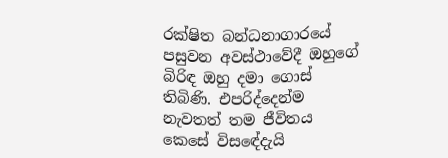රක්ෂිත බන්ධනාගාරයේ පසුවන අවස්ථාවේදී ඔහුගේ බිරිඳ ඔහු දමා ගොස් තිබිණි. එපරිද්දෙන්ම නැවතත් තම ජීවිතය කෙසේ විසඳේදැයි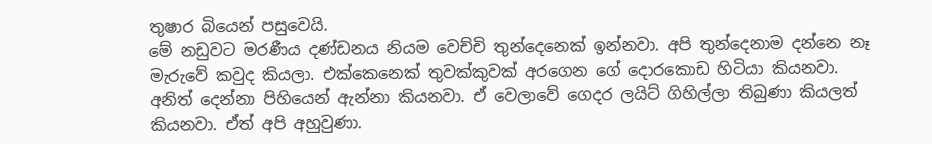තුෂාර බියෙන් පසුවෙයි.
මේ නඩුවට මරණීය දණ්ඩනය නියම වෙච්චි තුන්දෙනෙක් ඉන්නවා. අපි තුන්දෙනාම දන්නෙ නෑ මැරුවේ කවුද කියලා. එක්කෙනෙක් තුවක්කුවක් අරගෙන ගේ දොරකොඩ හිටියා කියනවා. අනිත් දෙන්නා පිහියෙන් ඇන්නා කියනවා. ඒ වෙලාවේ ගෙදර ලයිට් ගිහිල්ලා තිබුණා කියලත් කියනවා. ඒත් අපි අහුවුණා.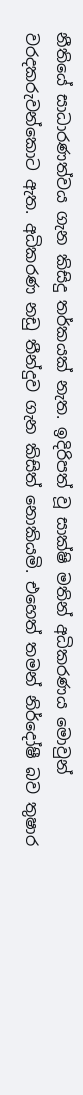නීතියේ සාධාරණත්වය ගැන කිසිදු තර්කයක් නැත. ඉදිරිපත් වූ සාක්ෂි මතින් අධිකරණය මොවුන් වරදකරුවන්කොට ඇත. අධිකරණ නඩු තීන්දුව ගැන කිසිත් නොකියමි. එහෙත් තමන් නිර්දෝෂී බව තුෂාර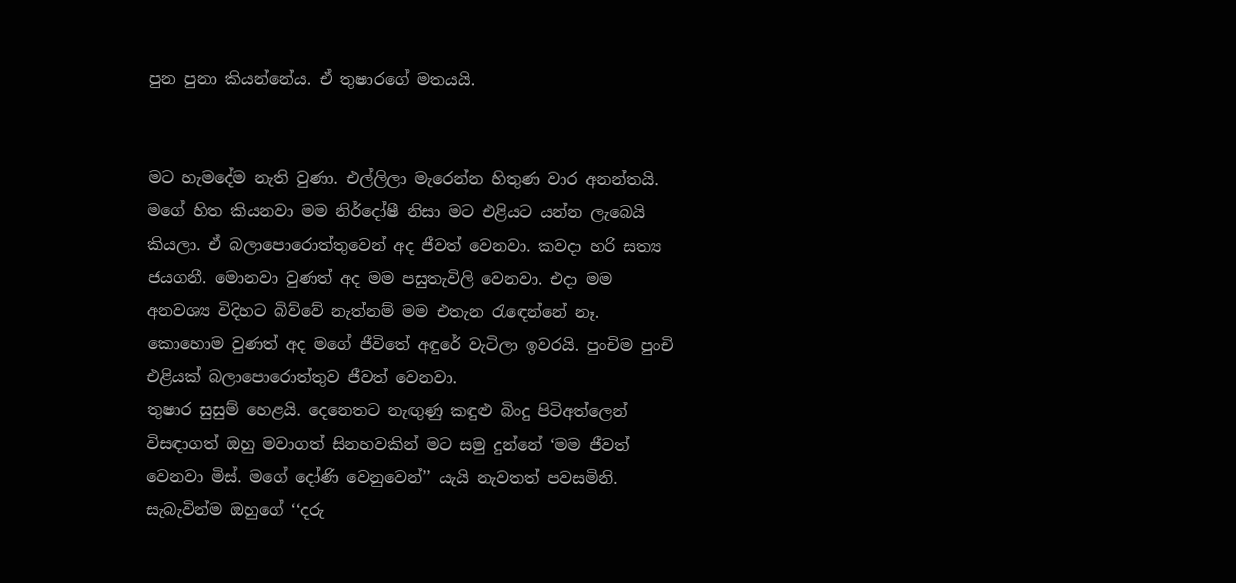පුන පුනා කියන්නේය. ඒ තුෂාරගේ මතයයි.


මට හැමදේම නැති වුණා. එල්ලිලා මැරෙන්න හිතුණ වාර අනන්තයි. මගේ හිත කියනවා මම නිර්දෝෂී නිසා මට එළියට යන්න ලැබෙයි කියලා. ඒ බලාපොරොත්තුවෙන් අද ජීවත් වෙනවා. කවදා හරි සත්‍ය ජයගනී. මොනවා වුණත් අද මම පසුතැවිලි වෙනවා. එදා මම අනවශ්‍ය විදිහට බිව්වේ නැත්නම් මම එතැන රැඳෙන්නේ නෑ. කොහොම වුණත් අද මගේ ජීවිතේ අඳුරේ වැටිලා ඉවරයි. පුංචිම පුංචි එළියක් බලාපොරොත්තුව ජීවත් වෙනවා.
තුෂාර සුසුම් හෙළයි. දෙනෙතට නැඟුණු කඳුළු බිංදු පිටිඅත්ලෙන් විසඳාගත් ඔහු මවාගත් සිනහවකින් මට සමු දුන්නේ ‘මම ජීවත් වෙනවා මිස්. මගේ දෝණි වෙනුවෙන්’’ යැයි නැවතත් පවසමිනි. සැබැවින්ම ඔහුගේ ‘‘දරු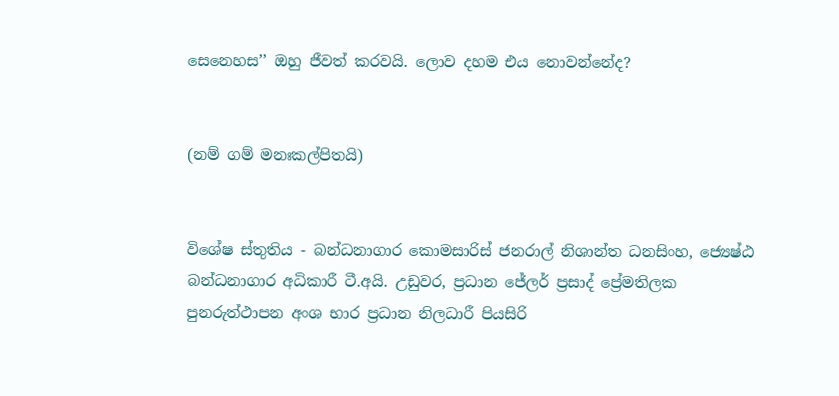සෙනෙහස’’ ඔහු ජීවත් කරවයි. ලොව දහම එය නොවන්නේද?


(නම් ගම් මනඃකල්පිතයි)


විශේෂ ස්තුතිය - බන්ධනාගාර කොමසාරිස් ජනරාල් නිශාන්ත ධනසිංහ, ජ්‍යෙෂ්‍ඨ බන්ධනාගාර අධිකාරී ටී.අයි. උඩුවර, ප්‍රධාන ජේලර් ප්‍රසාද් ප්‍රේමතිලක පුනරුත්ථාපන අංශ භාර ප්‍රධාන නිලධාරී පියසිරි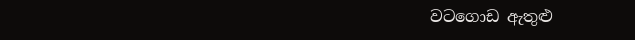වටගොඩ ඇතුළු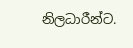නිලධාරීන්ට.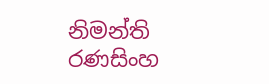නිමන්ති රණසිංහ